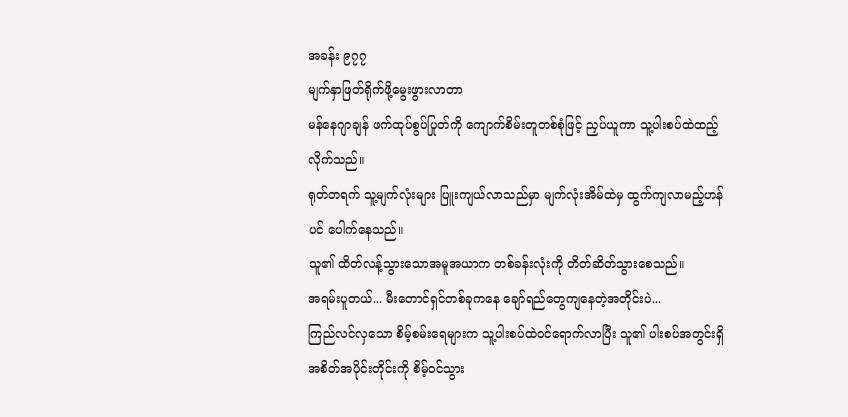အခန်း ၉၇၇
မျက်နှာဖြတ်ရိုက်ဖို့မွေးဖွားလာတာ
မန်နေဂျာချန် ဖက်ထုပ်စွပ်ပြုတ်ကို ကျောက်စိမ်းတူတစ်စုံဖြင့် ညှပ်ယူကာ သူ့ပါးစပ်ထဲထည့်လိုက်သည်။
ရုတ်တရက် သူ့မျက်လုံးများ ပြူးကျယ်လာသည်မှာ မျက်လုံးအိမ်ထဲမှ ထွက်ကျလာမည့်ဟန်ပင် ပေါက်နေသည်။
သူ၏ ထိတ်လန့်သွားသောအမူအယာက တစ်ခန်းလုံးကို တိတ်ဆိတ်သွားစေသည်။
အရမ်းပူတယ်... မီးတောင်ရှင်တစ်ခုကနေ ချော်ရည်တွေကျနေတဲ့အတိုင်းပဲ...
ကြည်လင်လှသော စိမ့်စမ်းရေများက သူ့ပါးစပ်ထဲဝင်ရောက်လာပြီး သူ၏ ပါးစပ်အတွင်းရှိ အစိတ်အပိုင်းတိုင်းကို စိမ့်ဝင်သွား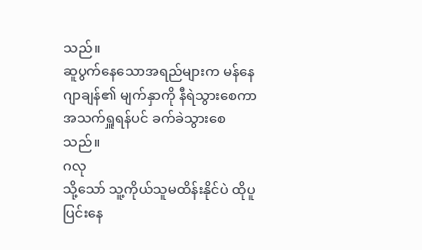သည်။
ဆူပွက်နေသောအရည်များက မန်နေဂျာချန်၏ မျက်နှာကို နီရဲသွားစေကာ အသက်ရှူရန်ပင် ခက်ခဲသွားစေသည်။
ဂလု
သို့သော် သူ့ကိုယ်သူမထိန်းနိုင်ပဲ ထိုပူပြင်းနေ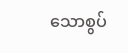သောစွပ်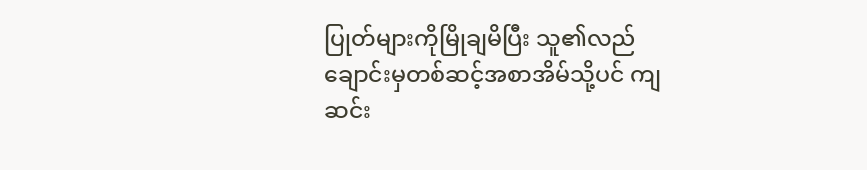ပြုတ်များကိုမြိုချမိပြီး သူ၏လည်ချောင်းမှတစ်ဆင့်အစာအိမ်သို့ပင် ကျဆင်း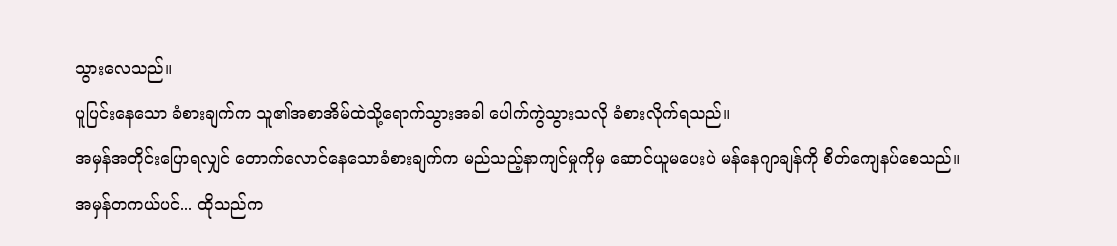သွားလေသည်။
ပူပြင်းနေသော ခံစားချက်က သူ၏အစာအိမ်ထဲသို့ရောက်သွားအခါ ပေါက်ကွဲသွားသလို ခံစားလိုက်ရသည်။
အမှန်အတိုင်းပြောရလျှင် တောက်လောင်နေသောခံစားချက်က မည်သည့်နာကျင်မှုကိုမှ ဆောင်ယူမပေးပဲ မန်နေဂျာချန်ကို စိတ်ကျေနပ်စေသည်။
အမှန်တကယ်ပင်... ထိုသည်က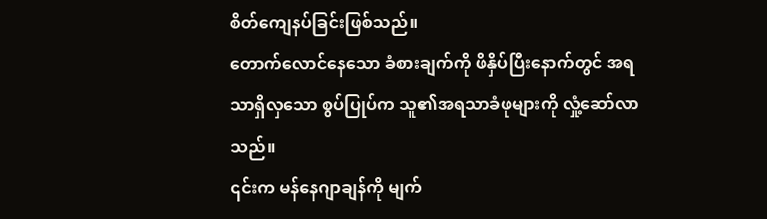စိတ်ကျေနပ်ခြင်းဖြစ်သည်။
တောက်လောင်နေသော ခံစားချက်ကို ဖိနှိပ်ပြီးနောက်တွင် အရသာရှိလှသော စွပ်ပြုပ်က သူ၏အရသာခံဖုများကို လှုံ့ဆော်လာသည်။
၎င်းက မန်နေဂျာချန်ကို မျက်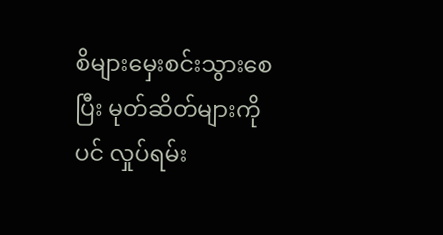စိများမှေးစင်းသွားစေပြီး မုတ်ဆိတ်များကိုပင် လှုပ်ရမ်း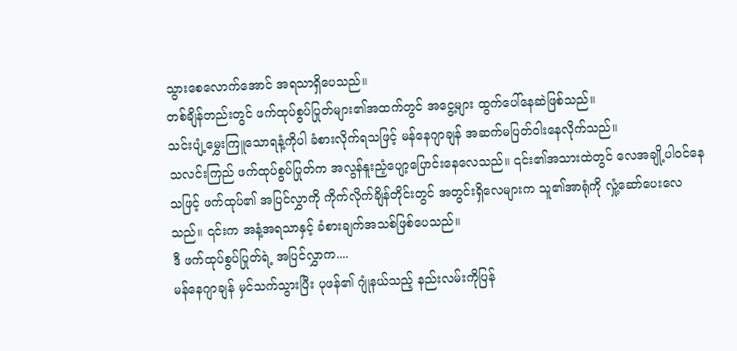သွားစေလောက်အောင် အရသာရှိပေသည်။
တစ်ချိန်တည်းတွင် ဖက်ထုပ်စွပ်ပြုတ်များ၏အထက်တွင် အငွေ့များ ထွက်ပေါ်နေဆဲဖြစ်သည်။
သင်းပျံ့မွှေးကြူသောရနံ့ကိုပါ ခံစားလိုက်ရသဖြင့် မန်နေဂျာချန် အဆက်မပြတ်ဝါးနေလိုက်သည်။
သလင်းကြည် ဖက်ထုပ်စွပ်ပြုတ်က အလွန်နူးညံ့ပျော့ပြောင်းနေလေသည်။ ၎င်း၏အသားထဲတွင် လေအချို့ပါဝင်နေသဖြင့် ဖက်ထုပ်၏ အပြင်လွှာကို ကိုက်လိုက်ချိန်တိုင်းတွင် အတွင်းရှိလေများက သူ၏အာရုံကို လှုံ့ဆော်ပေးလေသည်။ ၎င်းက အနံ့အရသာနှင့် ခံစားချက်အသစ်ဖြစ်ပေသည်။
ဒီ ဖက်ထုပ်စွပ်ပြုတ်ရဲ့ အပြင်လွှာက....
မန်နေဂျာချန် မှင်သက်သွားပြီး ပုဖန်၏ ဂျုံနယ်သည့် နည်းလမ်းကိုပြန်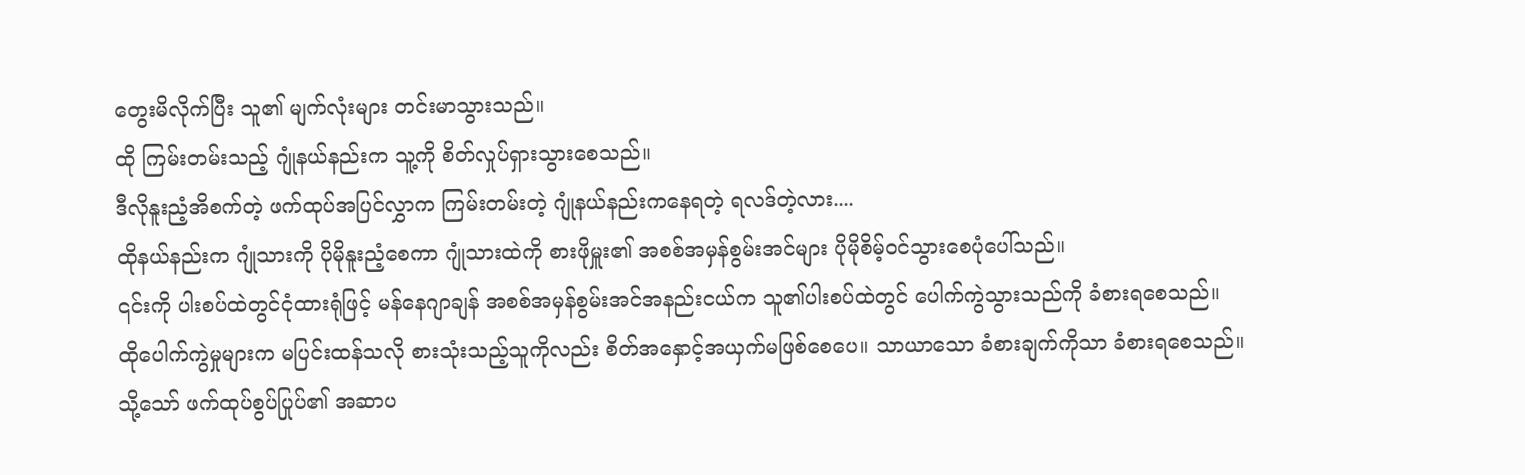တွေးမိလိုက်ပြီး သူ၏ မျက်လုံးများ တင်းမာသွားသည်။
ထို ကြမ်းတမ်းသည့် ဂျုံနယ်နည်းက သူ့ကို စိတ်လှုပ်ရှားသွားစေသည်။
ဒီလိုနူးညံ့အိစက်တဲ့ ဖက်ထုပ်အပြင်လွှာက ကြမ်းတမ်းတဲ့ ဂျုံနယ်နည်းကနေရတဲ့ ရလဒ်တဲ့လား....
ထိုနယ်နည်းက ဂျုံသားကို ပိုမိုနူးညံ့စေကာ ဂျုံသားထဲကို စားဖိုမှူး၏ အစစ်အမှန်စွမ်းအင်များ ပိုမိုစိမ့်ဝင်သွားစေပုံပေါ်သည်။
၎င်းကို ပါးစပ်ထဲတွင်ငုံထားရုံဖြင့် မန်နေဂျာချန် အစစ်အမှန်စွမ်းအင်အနည်းငယ်က သူ၏ပါးစပ်ထဲတွင် ပေါက်ကွဲသွားသည်ကို ခံစားရစေသည်။
ထိုပေါက်ကွဲမှုများက မပြင်းထန်သလို စားသုံးသည့်သူကိုလည်း စိတ်အနှောင့်အယှက်မဖြစ်စေပေ။ သာယာသော ခံစားချက်ကိုသာ ခံစားရစေသည်။
သို့သော် ဖက်ထုပ်စွပ်ပြုပ်၏ အဆာပ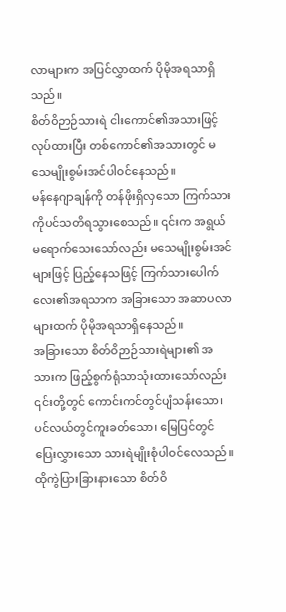လာများက အပြင်လွှာထက် ပိုမိုအရသာရှိသည်။
စိတ်ဝိဉာဉ်သားရဲ ငါးကောင်၏အသားဖြင့်လုပ်ထားပြီး တစ်ကောင်၏အသားတွင် မသေမျိုးစွမ်းအင်ပါဝင်နေသည်။
မန်နေဂျာချန်ကို တန်ဖိုးရှိလှသော ကြက်သားကိုပင်သတိရသွားစေသည်။ ၎င်းက အရွယ်မရောက်သေးသော်လည်း မသေမျိုးစွမ်းအင်များဖြင့် ပြည့်နေသဖြင့် ကြက်သားပေါက်လေး၏အရသာက အခြားသော အဆာပလာများထက် ပိုမိုအရသာရှိနေသည်။
အခြားသော စိတ်ဝိဉာဉ်သားရဲများ၏ အသားက ဖြည့်စွက်ရုံသာသုံးထားသော်လည်း ၎င်းတို့တွင် ကောင်းကင်တွင်ပျံသန်းသော၊ ပင်လယ်တွင်ကူးခတ်သော၊ မြေပြင်တွင်ပြေးလွှားသော သားရဲမျိုးစုံပါဝင်လေသည်။
ထိုကွဲပြားခြားနားသော စိတ်ဝိ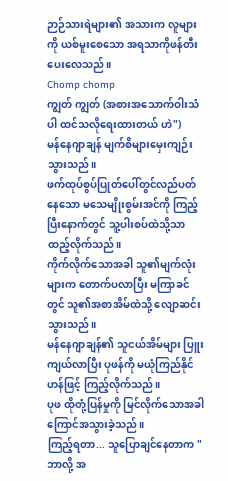ဉာဉ်သားရဲများ၏ အသားက လူများကို ယစ်မူးစေသော အရသာကိုဖန်တီးပေးလေသည်။
Chomp chomp
ကျွတ် ကျွတ် (အစားအသောက်ဝါးသံပါ ထင်သလိုရေးထားတယ် ဟဲ")
မန်နေဂျာချန် မျက်စိများမှေးကျဉ်းသွားသည်။
ဖက်ထုပ်စွပ်ပြုတ်ပေါ်တွင်လည်ပတ်နေသော မသေမျိုးစွမ်းအင်ကို ကြည့်ပြီးနောက်တွင် သူ့ပါးစပ်ထဲသို့သာ ထည့်လိုက်သည်။
ကိုက်လိုက်သောအခါ သူ၏မျက်လုံးများက တောက်ပလာပြီး မကြာခင်တွင် သူ၏အစာအိမ်ထဲသို့ လျောဆင်းသွားသည်။
မန်နေဂျာချန်၏ သူငယ်အိမ်များ ပြူးကျယ်လာပြီး ပုဖန်ကို မယုံကြည်နိုင်ဟန်ဖြင့် ကြည့်လိုက်သည်။
ပုဖ ထိုတုံ့ပြန်မှုကို မြင်လိုက်သောအခါ ကြောင်အသွားခဲ့သည်။
ကြည့်ရတာ... သူပြောချင်နေတာက "ဘာလို့ အ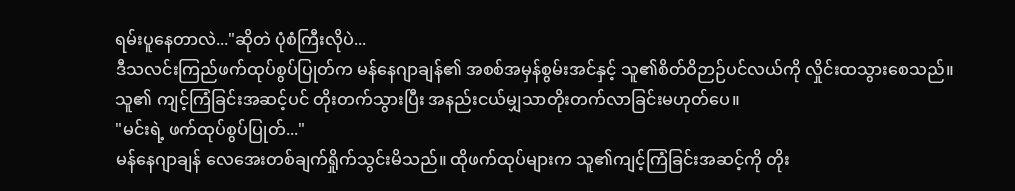ရမ်းပူနေတာလဲ..."ဆိုတဲ ပုံစံကြီးလိုပဲ...
ဒီသလင်းကြည်ဖက်ထုပ်စွပ်ပြုတ်က မန်နေဂျာချန်၏ အစစ်အမှန်စွမ်းအင်နှင့် သူ၏စိတ်ဝိဉာဉ်ပင်လယ်ကို လှိုင်းထသွားစေသည်။
သူ၏ ကျင့်ကြံခြင်းအဆင့်ပင် တိုးတက်သွားပြီး အနည်းငယ်မျှသာတိုးတက်လာခြင်းမဟုတ်ပေ။
"မင်းရဲ့ ဖက်ထုပ်စွပ်ပြုတ်..."
မန်နေဂျာချန် လေအေးတစ်ချက်ရှိုက်သွင်းမိသည်။ ထိုဖက်ထုပ်များက သူ၏ကျင့်ကြံခြင်းအဆင့်ကို တိုး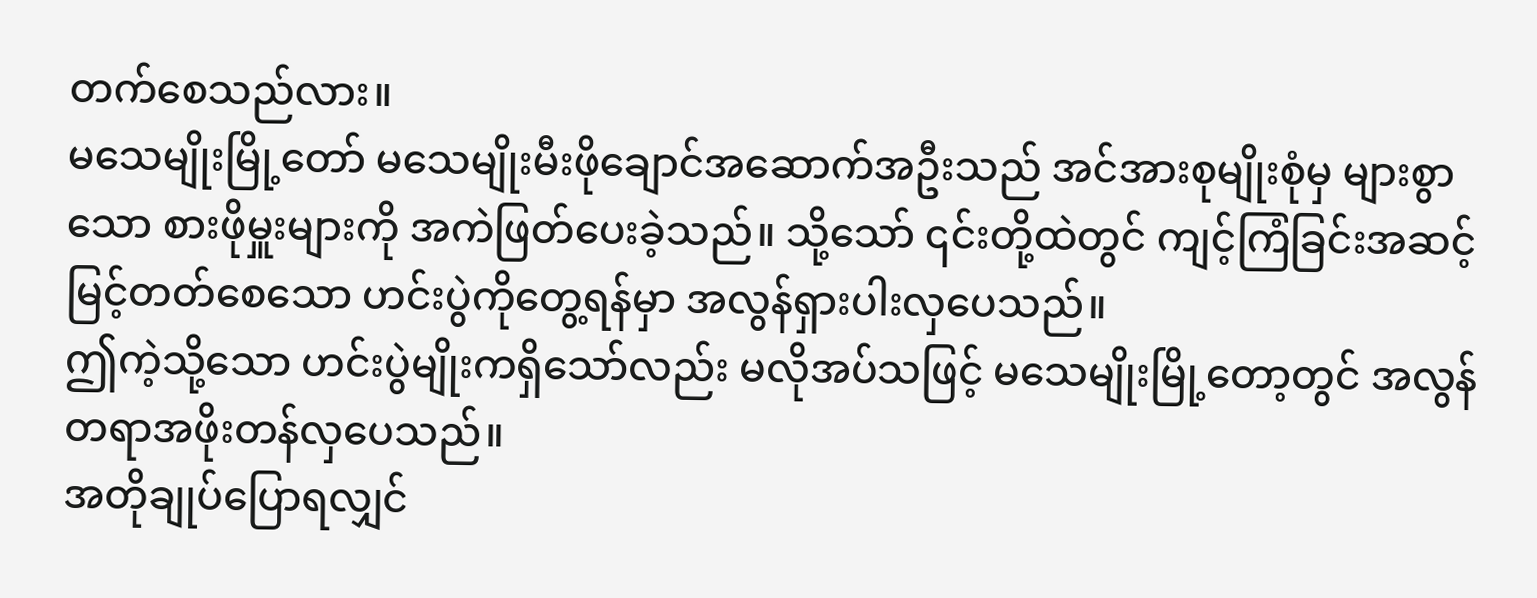တက်စေသည်လား။
မသေမျိုးမြို့တော် မသေမျိုးမီးဖိုချောင်အဆောက်အဦးသည် အင်အားစုမျိုးစုံမှ များစွာသော စားဖိုမှူးများကို အကဲဖြတ်ပေးခဲ့သည်။ သို့သော် ၎င်းတို့ထဲတွင် ကျင့်ကြံခြင်းအဆင့်မြင့်တတ်စေသော ဟင်းပွဲကိုတွေ့ရန်မှာ အလွန်ရှားပါးလှပေသည်။
ဤကဲ့သို့သော ဟင်းပွဲမျိုးကရှိသော်လည်း မလိုအပ်သဖြင့် မသေမျိုးမြို့တော့တွင် အလွန်တရာအဖိုးတန်လှပေသည်။
အတိုချုပ်ပြောရလျှင်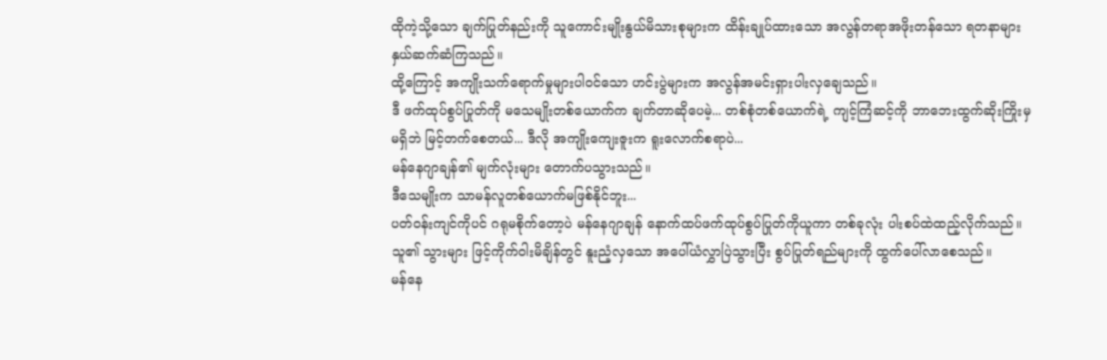ထိုကဲ့သို့သော ချက်ပြုတ်နည်းကို သူကောင်းမျိုးနွယ်မိသားစုများက ထိန်းချုပ်ထားသော အလွန်တရာအဖိုးတန်သော ရတနာများနှယ်ဆက်ဆံကြသည်။
ထို့ကြောင့် အကျိုးသက်ရောက်မှုများပါဝင်သော ဟင်းပွဲများက အလွန်အမင်းရှားပါးလှချေသည်။
ဒီ ဖက်ထုပ်စွပ်ပြုတ်ကို မသေမျိုးတစ်ယောက်က ချက်တာဆိုပေမဲ့... တစ်စုံတစ်ယောက်ရဲ့ ကျင့်ကြံဆင့်ကို ဘာဘေးထွက်ဆိုးကြိုးမှမရှိဘဲ မြင့်တက်စေတယ်... ဒီလို အကျိုးကျေးဇူးက ရူးလောက်စရာပဲ...
မန်နေဂျာချန်၏ မျက်လုံးများ တောက်ပသွားသည်။
ဒီသေမျိုးက သာမန်လူတစ်ယောက်မဖြစ်နိုင်ဘူး...
ပတ်ဝန်းကျင်ကိုပင် ဂရုမစိုက်တော့ပဲ မန်နေဂျာချန် နောက်ထပ်ဖက်ထုပ်စွပ်ပြုတ်ကိုယူကာ တစ်ခုလုံး ပါးစပ်ထဲထည့်လိုက်သည်။
သူ၏ သွားများ ဖြင့်ကိုက်ဝါးမိချိန်တွင် နူးညံ့လှသော အပေါ်ယံလွှာပြဲသွားပြီး စွပ်ပြုတ်ရည်များကို ထွက်ပေါ်လာစေသည်။
မန်နေ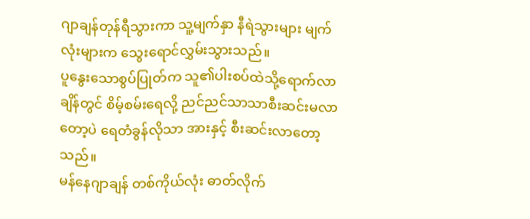ဂျာချန်တုန်ရီသွားကာ သူ့မျက်နှာ နီရဲသွားများ မျက်လုံးများက သွေးရောင်လွှမ်းသွားသည်။
ပူနွေးသောစွပ်ပြုတ်က သူ၏ပါးစပ်ထဲသို့ရောက်လာချိန်တွင် စိမ့်စမ်းရေလို့ ညင်ညင်သာသာစီးဆင်းမလာတော့ပဲ ရေတံခွန်လိုသာ အားနှင့် စီးဆင်းလာတော့သည်။
မန်နေဂျာချန် တစ်ကိုယ်လုံး ဓာတ်လိုက်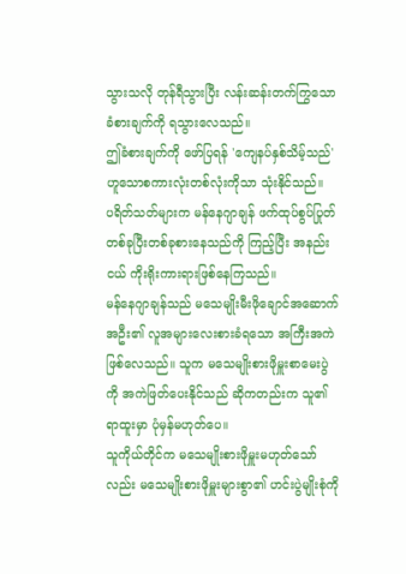သွားသလို တုန်ရီသွားပြီး လန်းဆန်းတက်ကြွသော ခံစားချက်ကို ရသွားလေသည်။
ဤခံစားချက်ကို ဖော်ပြရန် 'ကျေနပ်နှစ်သိမ့်သည်' ဟူသောစကားလုံးတစ်လုံးကိုသာ သုံးနိုင်သည်။
ပရိတ်သတ်များက မန်နေဂျာချန် ဖက်ထုပ်စွပ်ပြုတ် တစ်ခုပြီးတစ်ခုစားနေသည်ကို ကြည့်ပြီး အနည်းငယ် ကိုးရိုးကားရားဖြစ်နေကြသည်။
မန်နေဂျာချန်သည် မသေမျိုးမီးဖိုချောင်အဆောက်အဦး၏ လူအများလေးစားခံရသော အကြီးအကဲဖြစ်လေသည်။ သူက မသေမျိုးစားဖိုမှူးစာမေးပွဲကို အကဲဖြတ်ပေးနိုင်သည် ဆိုကတည်းက သူ၏ ရာထူးမှာ ပုံမှန်မဟုတ်ပေ။
သူကိုယ်တိုင်က မသေမျိုးစားဖိုမှူးမဟုတ်သော်လည်း မသေမျိုးစားဖိုမှူးများစွာ၏ ဟင်းပွဲမျိုးစုံကို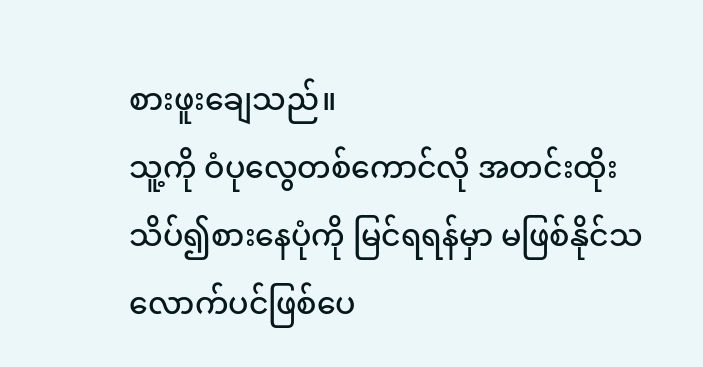စားဖူးချေသည်။
သူ့ကို ဝံပုလွေတစ်ကောင်လို အတင်းထိုးသိပ်၍စားနေပုံကို မြင်ရရန်မှာ မဖြစ်နိုင်သလောက်ပင်ဖြစ်ပေ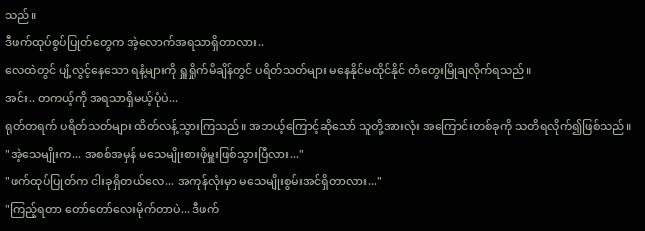သည်။
ဒီဖက်ထုပ်စွပ်ပြုတ်တွေက အဲ့လောက်အရသာရှိတာလား..
လေထဲတွင် ပျံ့လွင့်နေသော ရနံ့များကို ရှူရှိုက်မိချိန်တွင် ပရိတ်သတ်များ မနေနိုင်မထိုင်နိုင် တံတွေးမြိုချလိုက်ရသည်။
အင်း.. တကယ့်ကို အရသာရှိမယ့်ပုံပဲ...
ရုတ်တရက် ပရိတ်သတ်များ ထိတ်လန့်သွားကြသည်။ အဘယ့်ကြောင့်ဆိုသော် သူတို့အားလုံး အကြောင်းတစ်ခုကို သတိရလိုက်၍ဖြစ်သည်။
"အဲ့သေမျိုးက... အစစ်အမှန် မသေမျိုးစားဖိုမှူးဖြစ်သွားပြီလား..."
"ဖက်ထုပ်ပြုတ်က ငါးခုရှိတယ်လေ... အကုန်လုံးမှာ မသေမျိုးစွမ်းအင်ရှိတာလား..."
"ကြည့်ရတာ တော်တော်လေးမိုက်တာပဲ... ဒီဖက်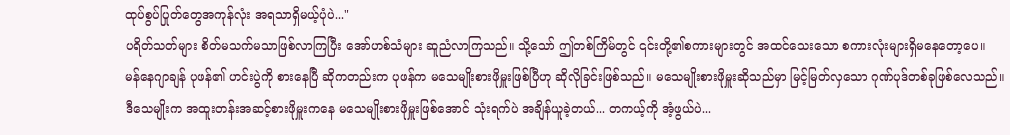ထုပ်စွပ်ပြုတ်တွေအကုန်လုံး အရသာရှိမယ့်ပုံပဲ..."
ပရိတ်သတ်များ စိတ်မသက်မသာဖြစ်လာကြပြီး အော်ဟစ်သံများ ဆူညံလာကြသည်။ သို့သော် ဤတစ်ကြိမ်တွင် ၎င်းတို့၏စကားများတွင် အထင်သေးသော စကားလုံးများရှိမနေတော့ပေ။
မန်နေဂျာချန် ပုဖန်၏ ဟင်းပွဲကို စားနေပြီ ဆိုကတည်းက ပုဖန်က မသေမျိုးစားဖိုမှူးဖြစ်ပြီဟု ဆိုလိုခြင်းဖြစ်သည်။ မသေမျိုးစားဖိုမှူးဆိုသည်မှာ မြင့်မြတ်လှသော ဂုဏ်ပုဒ်တစ်ခုဖြစ်လေသည်။
ဒီသေမျိုးက အထူးတန်းအဆင့်စားဖိုမှူးကနေ မသေမျိုးစားဖိုမှူးဖြစ်အောင် သုံးရက်ပဲ အချိန်ယူခဲ့တယ်... တကယ့်ကို အံ့ဖွယ်ပဲ...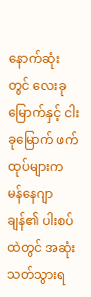နောက်ဆုံးတွင် လေးခုမြောက်နှင့် ငါးခုမြောက် ဖက်ထုပ်များက မန်နေဂျာချန်၏ ပါးစပ်ထဲတွင် အဆုံးသတ်သွားရ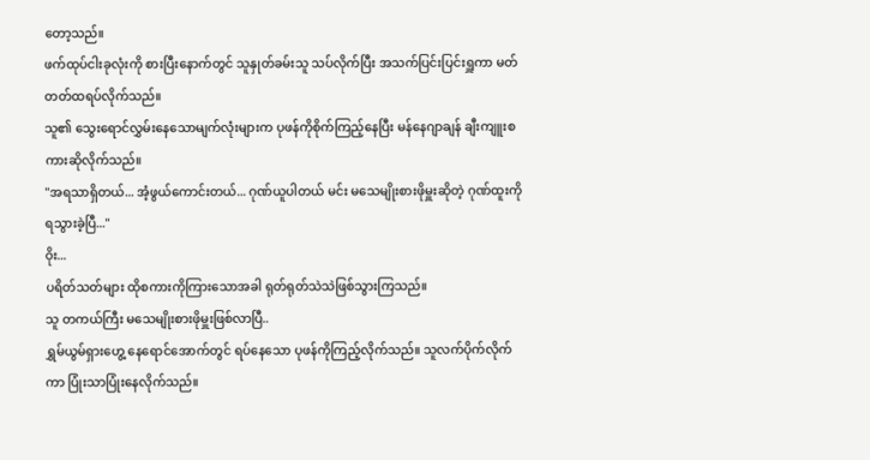တော့သည်။
ဖက်ထုပ်ငါးခုလုံးကို စားပြီးနောက်တွင် သူနှုတ်ခမ်းသူ သပ်လိုက်ပြီး အသက်ပြင်းပြင်းရှူကာ မတ်တတ်ထရပ်လိုက်သည်။
သူ၏ သွေးရောင်လွှမ်းနေသောမျက်လုံးများက ပုဖန်ကိုစိုက်ကြည့်နေပြီး မန်နေဂျာချန် ချီးကျူးစကားဆိုလိုက်သည်။
"အရသာရှိတယ်... အံ့ဖွယ်ကောင်းတယ်... ဂုဏ်ယူပါတယ် မင်း မသေမျိုးစားဖိုမှူးဆိုတဲ့ ဂုဏ်ထူးကိုရသွားခဲ့ပြီ..."
ဝိုး...
ပရိတ်သတ်များ ထိုစကားကိုကြားသောအခါ ရုတ်ရုတ်သဲသဲဖြစ်သွားကြသည်။
သူ တကယ်ကြီး မသေမျိုးစားဖိုမှူးဖြစ်လာပြီ..
ရွှမ်ယွမ်ရှားဟွေ့ နေရောင်အောက်တွင် ရပ်နေသော ပုဖန်ကိုကြည့်လိုက်သည်။ သူလက်ပိုက်လိုက်ကာ ပြုံးသာပြုံးနေလိုက်သည်။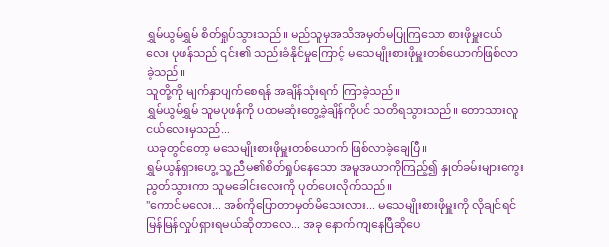ရွှမ်ယွမ်ရွှမ် စိတ်ရှုပ်သွားသည်။ မည်သူမှအသိအမှတ်မပြုကြသော စားဖိုမှူးငယ်လေး ပုဖန်သည် ၎င်း၏ သည်းခံနိုင်မှုကြောင့် မသေမျိုးစားဖိုမှူးတစ်ယောက်ဖြစ်လာခဲ့သည်။
သူတို့ကို မျက်နှာပျက်စေရန် အချိန်သုံးရက် ကြာခဲ့သည်။
ရွှမ်ယွမ်ရွှမ် သူမပုဖန်ကို ပထမဆုံးတွေ့ခဲ့ချိန်ကိုပင် သတိရသွားသည်။ တောသားလူငယ်လေးမှသည်...
ယခုတွင်တော့ မသေမျိုးစားဖိုမှူးတစ်ယောက် ဖြစ်လာခဲ့ချေပြီ။
ရွှမ်ယွန်ရှားဟွေ့ သူ့ညီမ၏စိတ်ရှုပ်နေသော အမူအယာကိုကြည့်၍ နှုတ်ခမ်းများကွေးညွတ်သွားကာ သူမခေါင်းလေးကို ပုတ်ပေးလိုက်သည်။
"ကောင်မလေး... အစ်ကိုပြောတာမှတ်မိသေးလား... မသေမျိုးစားဖိုမှူးကို လိုချင်ရင် မြန်မြန်လှုပ်ရှားရမယ်ဆိုတာလေ... အခု နောက်ကျနေပြီဆိုပေ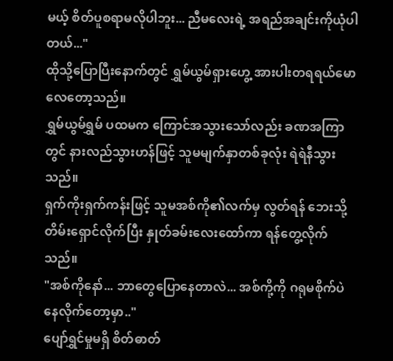မယ့် စိတ်ပူစရာမလိုပါဘူး... ညီမလေးရဲ့ အရည်အချင်းကိုယုံပါတယ်..."
ထိုသို့ပြောပြီးနောက်တွင် ရွှမ်ယွမ်ရှားဟွေ့ အားပါးတရရယ်မောလေတော့သည်။
ရွှမ်ယွမ်ရွှမ် ပထမက ကြောင်အသွားသော်လည်း ခဏအကြာတွင် နားလည်သွားဟန်ဖြင့် သူမမျက်နှာတစ်ခုလုံး ရဲရဲနီသွားသည်။
ရှက်ကိုးရှက်ကန်းဖြင့် သူမအစ်ကို၏လက်မှ လွတ်ရန် ဘေးသို့တိမ်းရှောင်လိုက်ပြီး နှုတ်ခမ်းလေးထော်ကာ ရန်တွေ့လိုက်သည်။
"အစ်ကိုနော်... ဘာတွေပြောနေတာလဲ... အစ်ကို့ကို ဂရုမစိုက်ပဲနေလိုက်တော့မှာ.."
ပျော်ရွှင်မှုမရှိ စိတ်ဓာတ်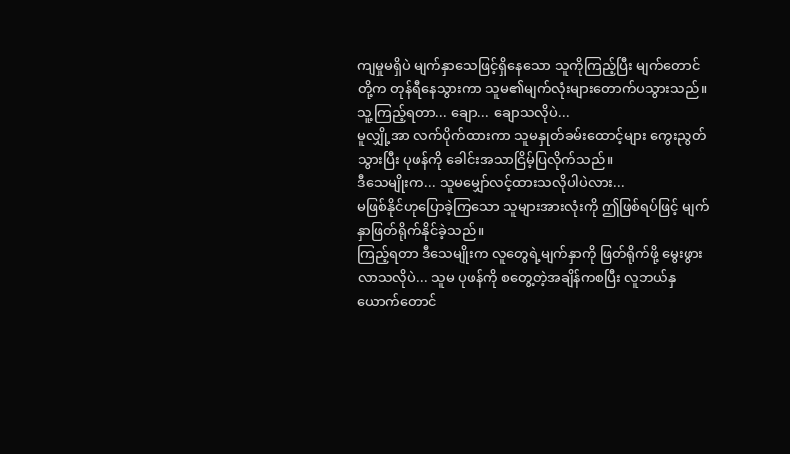ကျမှုမရှိပဲ မျက်နှာသေဖြင့်ရှိနေသော သူကိုကြည့်ပြီး မျက်တောင်တို့က တုန်ရီနေသွားကာ သူမ၏မျက်လုံးများတောက်ပသွားသည်။
သူ့ကြည့်ရတာ... ချော... ချောသလိုပဲ...
မူလျှို့အာ လက်ပိုက်ထားကာ သူမနှုတ်ခမ်းထောင့်များ ကွေးညွတ်သွားပြီး ပုဖန်ကို ခေါင်းအသာငြိမ့်ပြလိုက်သည်။
ဒီသေမျိုးက... သူမမျှော်လင့်ထားသလိုပါပဲလား...
မဖြစ်နိုင်ဟုပြောခဲ့ကြသော သူများအားလုံးကို ဤဖြစ်ရပ်ဖြင့် မျက်နှာဖြတ်ရိုက်နိုင်ခဲ့သည်။
ကြည့်ရတာ ဒီသေမျိုးက လူတွေရဲ့မျက်နှာကို ဖြတ်ရိုက်ဖို့ မွေးဖွားလာသလိုပဲ... သူမ ပုဖန်ကို စတွေ့တဲ့အချိန်ကစပြီး လူဘယ်နှယောက်တောင်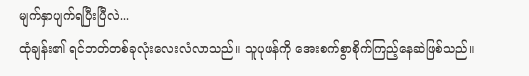မျက်နှာပျက်ရပြီးပြီလဲ...
ထုံချန်း၏ ရင်ဘတ်တစ်ခုလုံးလေးလံလာသည်။ သူပုဖန်ကို အေးစက်စွာစိုက်ကြည့်နေဆဲဖြစ်သည်။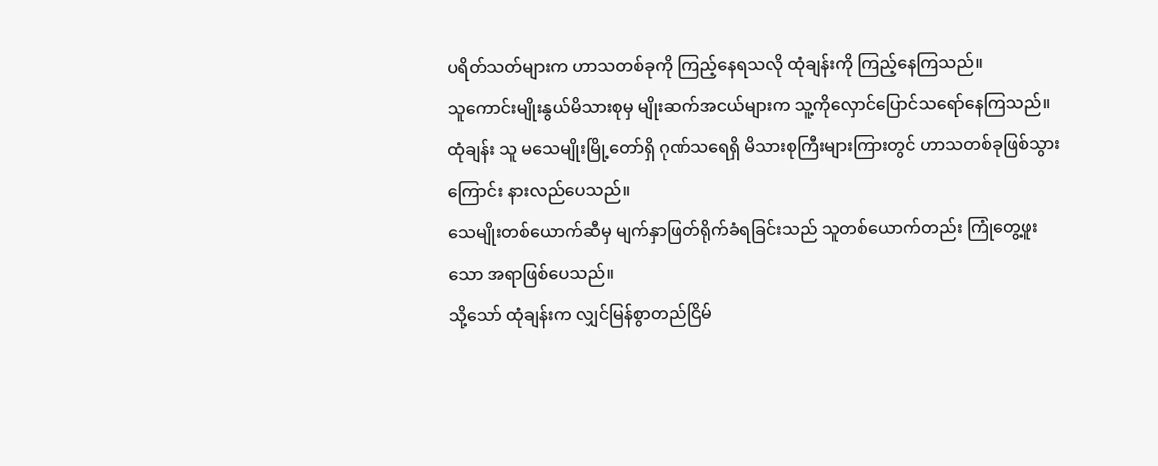ပရိတ်သတ်များက ဟာသတစ်ခုကို ကြည့်နေရသလို ထုံချန်းကို ကြည့်နေကြသည်။
သူကောင်းမျိုးနွယ်မိသားစုမှ မျိုးဆက်အငယ်များက သူ့ကိုလှောင်ပြောင်သရော်နေကြသည်။
ထုံချန်း သူ မသေမျိုးမြို့တော်ရှိ ဂုဏ်သရေရှိ မိသားစုကြီးများကြားတွင် ဟာသတစ်ခုဖြစ်သွားကြောင်း နားလည်ပေသည်။
သေမျိုးတစ်ယောက်ဆီမှ မျက်နှာဖြတ်ရိုက်ခံရခြင်းသည် သူတစ်ယောက်တည်း ကြုံတွေ့ဖူးသော အရာဖြစ်ပေသည်။
သို့သော် ထုံချန်းက လျှင်မြန်စွာတည်ငြိမ်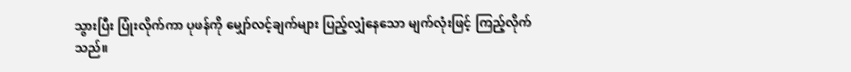သွားပြီး ပြုံးလိုက်ကာ ပုဖန်ကို မျှော်လင့်ချက်များ ပြည့်လျှံနေသော မျက်လုံးဖြင့် ကြည့်လိုက်သည်။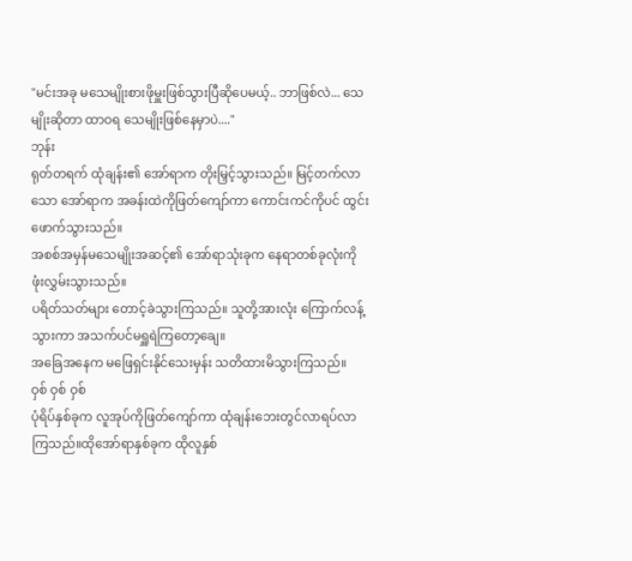"မင်းအခု မသေမျိုးစားဖိုမှူးဖြစ်သွားပြီဆိုပေမယ့်.. ဘာဖြစ်လဲ... သေမျိုးဆိုတာ ထာဝရ သေမျိုးဖြစ်နေမှာပဲ...."
ဘုန်း
ရုတ်တရက် ထုံချန်း၏ အော်ရာက တိုးမြှင့်သွားသည်။ မြင့်တက်လာသော အော်ရာက အခန်းထဲကိုဖြတ်ကျော်ကာ ကောင်းကင်ကိုပင် ထွင်းဖောက်သွားသည်။
အစစ်အမှန်မသေမျိုးအဆင့်၏ အော်ရာသုံးခုက နေရာတစ်ခုလုံးကို ဖုံးလွှမ်းသွားသည်။
ပရိတ်သတ်များ တောင့်ခဲသွားကြသည်။ သူတို့အားလုံး ကြောက်လန့်သွားကာ အသက်ပင်မရှူရဲကြတော့ချေ။
အခြေအနေက မဖြေရှင်းနိုင်သေးမှန်း သတိထားမိသွားကြသည်။
ဝှစ် ဝှစ် ဝှစ်
ပုံရိပ်နှစ်ခုက လူအုပ်ကိုဖြတ်ကျော်ကာ ထုံချန်းဘေးတွင်လာရပ်လာကြသည်။ထိုအော်ရာနှစ်ခုက ထိုလူနှစ်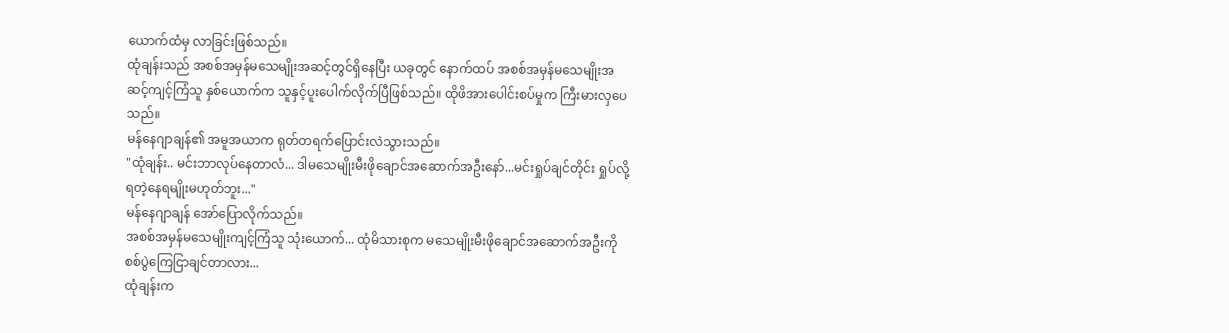ယောက်ထံမှ လာခြင်းဖြစ်သည်။
ထုံချန်းသည် အစစ်အမှန်မသေမျိုးအဆင့်တွင်ရှိနေပြီး ယခုတွင် နောက်ထပ် အစစ်အမှန်မသေမျိုးအဆင့်ကျင့်ကြံသူ နှစ်ယောက်က သူနှင့်ပူးပေါက်လိုက်ပြီဖြစ်သည်။ ထိုဖိအားပေါင်းစပ်မှုက ကြီးမားလှပေသည်။
မန်နေဂျာချန်၏ အမူအယာက ရုတ်တရက်ပြောင်းလဲသွားသည်။
"ထုံချန်း.. မင်းဘာလုပ်နေတာလံ... ဒါမသေမျိုးမီးဖိုချောင်အဆောက်အဦးနော်...မင်းရှုပ်ချင်တိုင်း ရှုပ်လို့ရတဲ့နေရမျိုးမဟုတ်ဘူး..."
မန်နေဂျာချန် အော်ပြောလိုက်သည်။
အစစ်အမှန်မသေမျိုးကျင့်ကြံသူ သုံးယောက်... ထုံမိသားစုက မသေမျိုးမီးဖိုချောင်အဆောက်အဦးကို စစ်ပွဲကြေငြာချင်တာလား...
ထုံချန်းက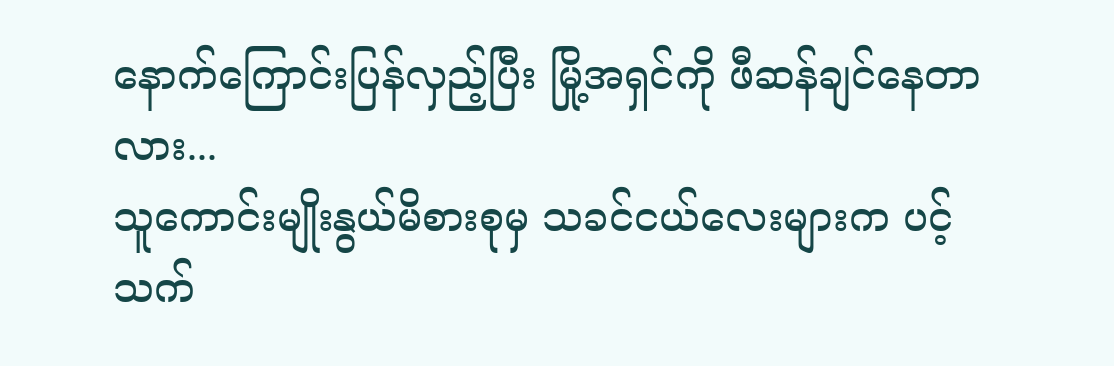နောက်ကြောင်းပြန်လှည့်ပြီး မြို့အရှင်ကို ဖီဆန်ချင်နေတာလား...
သူကောင်းမျိုးနွယ်မိစားစုမှ သခင်ငယ်လေးများက ပင့်သက်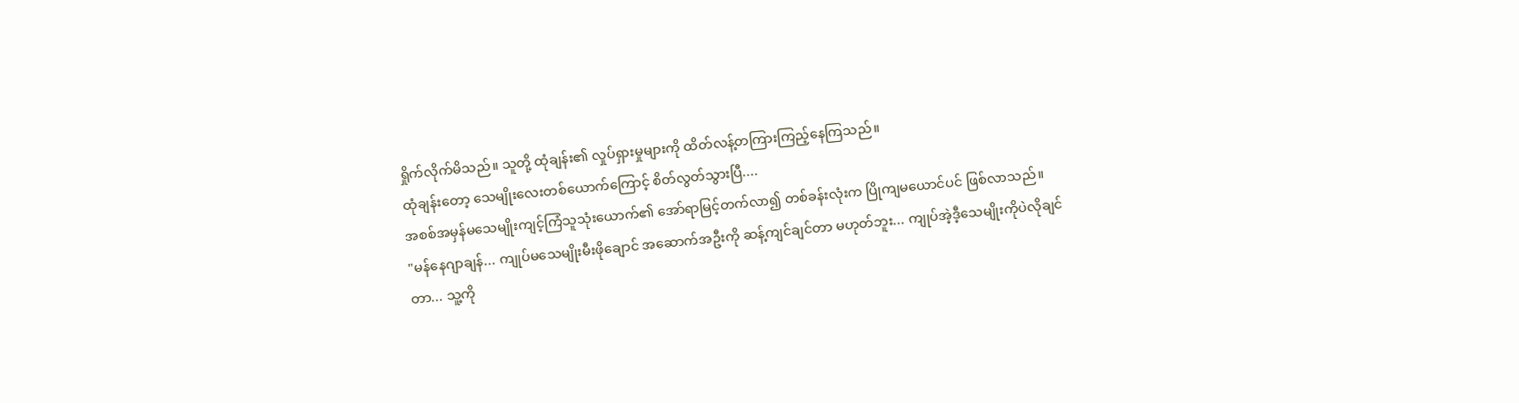ရှိုက်လိုက်မိသည်။ သူတို့ ထုံချန်း၏ လှုပ်ရှားမှုများကို ထိတ်လန့်တကြားကြည့်နေကြသည်။
ထုံချန်းတော့ သေမျိုးလေးတစ်ယောက်ကြောင့် စိတ်လွတ်သွားပြီ....
အစစ်အမှန်မသေမျိုးကျင့်ကြံသူသုံးယောက်၏ အော်ရာမြင့်တက်လာ၍ တစ်ခန်းလုံးက ပြိုကျမယောင်ပင် ဖြစ်လာသည်။
"မန်နေဂျာချန်... ကျုပ်မသေမျိုးမီးဖိုချောင် အဆောက်အဦးကို ဆန့်ကျင်ချင်တာ မဟုတ်ဘူး... ကျုပ်အဲ့ဒီ့သေမျိုးကိုပဲလိုချင်တာ... သူ့ကို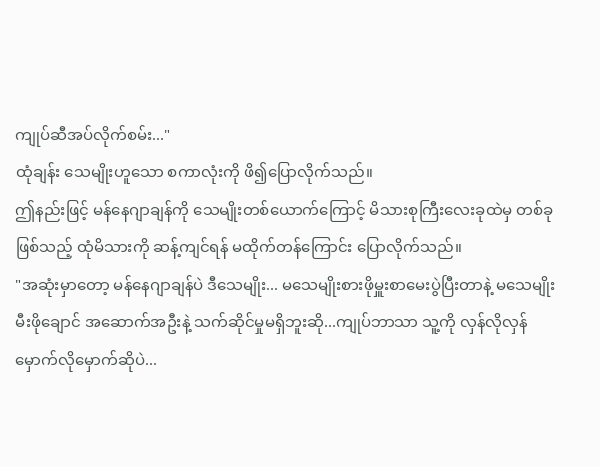ကျုပ်ဆီအပ်လိုက်စမ်း..."
ထုံချန်း သေမျိုးဟူသော စကာလုံးကို ဖိ၍ပြောလိုက်သည်။
ဤနည်းဖြင့် မန်နေဂျာချန်ကို သေမျိုးတစ်ယောက်ကြောင့် မိသားစုကြီးလေးခုထဲမှ တစ်ခုဖြစ်သည့် ထုံမိသားကို ဆန့်ကျင်ရန် မထိုက်တန်ကြောင်း ပြောလိုက်သည်။
"အဆုံးမှာတော့ မန်နေဂျာချန်ပဲ ဒီသေမျိုး... မသေမျိုးစားဖိုမှူးစာမေးပွဲပြီးတာနဲ့ မသေမျိုးမီးဖိုချောင် အဆောက်အဦးနဲ့ သက်ဆိုင်မှုမရှိဘူးဆို...ကျုပ်ဘာသာ သူ့ကို လှန်လိုလှန် မှောက်လိုမှောက်ဆိုပဲ...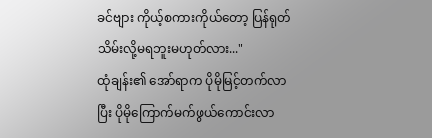ခင်ဗျား ကိုယ့်စကားကိုယ်တော့ ပြန်ရုတ်သိမ်းလို့မရဘူးမဟုတ်လား..."
ထုံချန်း၏ အော်ရာက ပိုမိုမြင့်တက်လာပြီး ပိုမိုကြောက်မက်ဖွယ်ကောင်းလာ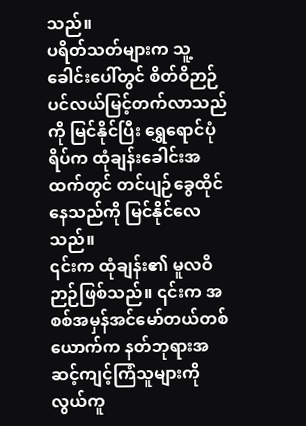သည်။
ပရိတ်သတ်များက သူ့ခေါင်းပေါ်တွင် စိတ်ဝိဉာဉ်ပင်လယ်မြင့်တက်လာသည်ကို မြင်နိုင်ပြီး ရွှေရောင်ပုံရိပ်က ထုံချန်းခေါင်းအထက်တွင် တင်ပျဉ်ခွေထိုင်နေသည်ကို မြင်နိုင်လေသည်။
၎င်းက ထုံချန်း၏ မူလဝိဉာဉ်ဖြစ်သည်။ ၎င်းက အစစ်အမှန်အင်မော်တယ်တစ်ယောက်က နတ်ဘုရားအဆင့်ကျင့်ကြံသူများကို လွယ်ကူ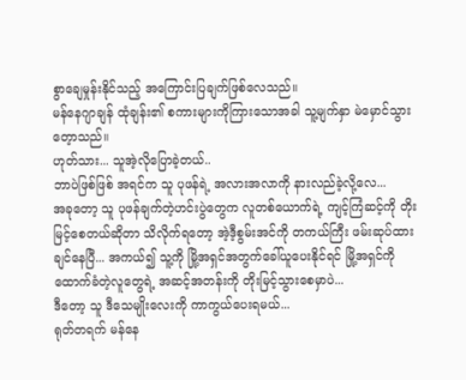စွာချေမှုန်းနိုင်သည့် အကြောင်းပြချက်ဖြစ်လေသည်။
မန်နေဂျာချန် ထုံချန်း၏ စကားများကိုကြားသောအခါ သူ့မျက်နှာ မဲမှောင်သွားတေ့ာသည်။
ဟုတ်သား... သူအဲ့လိုပြောခဲ့တယ်..
ဘာပဲဖြစ်ဖြစ် အရင်က သူ ပုဖန်ရဲ့ အလားအလာကို နားလည်ခဲ့လို့လေ...
အခုတော့ သူ ပုဖန်ချက်တဲ့ဟင်းပွဲတွေက လူတစ်ယောက်ရဲ့ ကျင့်ကြံဆင့်ကို တိုးမြင့်စေတယ်ဆိုတာ သိလိုက်ရတော့ အဲ့ဒီ့စွမ်းအင်ကို တကယ်ကြီး ဖမ်းဆုပ်ထားချင်နေပြီ... အကယ်၍ သူ့ကို မြို့အရှင်အတွက်ခေါ်ယူပေးနိုင်ရင် မြို့အရှင်ကို ထောက်ခံတဲ့လူတွေရဲ့ အဆင့်အတန်းကို တိုးမြင့်သွားစေမှာပဲ...
ဒီတော့ သူ ဒီသေမျိုးလေးကို ကာကွယ်ပေးရမယ်...
ရုတ်တရက် မန်နေ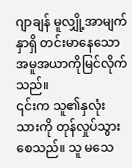ဂျာချန် မူလျှို့အာမျက်နှာရှိ တင်းမာနေသော အမူအယာကိုမြင်လိုက်သည်။
၎င်းက သူ၏နှလုံးသားကို တုန်လှုပ်သွားစေသည်။ သူ မသေ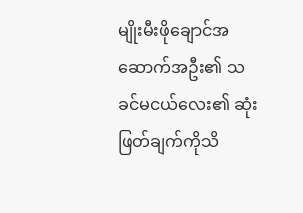မျိုးမီးဖိုချောင်အဆောက်အဦး၏ သခင်မငယ်လေး၏ ဆုံးဖြတ်ချက်ကိုသိ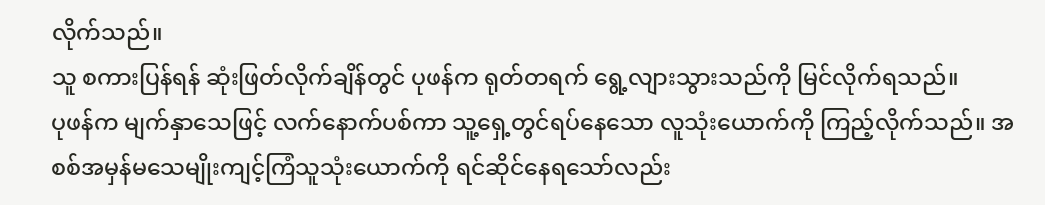လိုက်သည်။
သူ စကားပြန်ရန် ဆုံးဖြတ်လိုက်ချိန်တွင် ပုဖန်က ရုတ်တရက် ရွေ့လျားသွားသည်ကို မြင်လိုက်ရသည်။
ပုဖန်က မျက်နှာသေဖြင့် လက်နောက်ပစ်ကာ သူ့ရှေ့တွင်ရပ်နေသော လူသုံးယောက်ကို ကြည့်လိုက်သည်။ အစစ်အမှန်မသေမျိုးကျင့်ကြံသူသုံးယောက်ကို ရင်ဆိုင်နေရသော်လည်း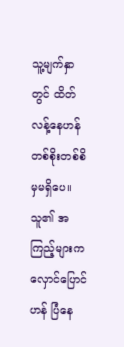သူ့မျက်နှာတွင် ထိတ်လန့်နေဟန် တစ်စိုးတစ်စိမှမရှိပေ။
သူ၏ အကြည့်များက လှောင်ပြောင်ဟန် ပြံနေ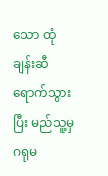သော ထုံချန်းဆီရောက်သွားပြီး မည်သူ့မှ ဂရုမ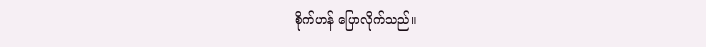စိုက်ဟန် ပြောလိုက်သည်။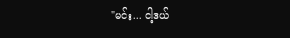"မင်း... ငါ့ဒယ်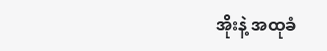အိုးနဲ့ အထုခံ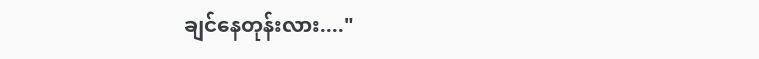ချင်နေတုန်းလား...."